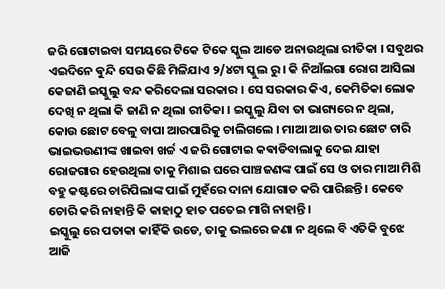ଜରି ଗୋଟାଇବା ସମୟରେ ଟିକେ ଟିକେ ସ୍କୁଲ ଆଡେ ଅନାଉଥିଲା ରୀତିକା । ସବୁଥର ଏଇଦିନେ ଵୁନ୍ଦି ସେଉ କିଛି ମିଳିଯାଏ ୨/୪ଟା ସ୍କୁଲ ରୁ । କି ନିଆଁଲଗା ରୋଗ ଆସିଲା କେଜାଣି ଇସ୍କୁଲୁ ବନ୍ଦ କରିଦେଲା ସରକାର । ସେ ସରକାର କିଏ, କେମିତିକା ଲୋକ ଦେଖି ନ ଥିଲା କି ଜାଣି ନ ଥିଲା ରୀତିକା । ଇସ୍କୁଲୁ ଯିବା ତା ଭାଗ୍ୟରେ ନ ଥିଲା, କୋଉ ଛୋଟ ବେଳୁ ବାପା ଆରପାରିକୁ ଚାଲିଗଲେ । ମାଆ ଆଉ ତାର ଛୋଟ ଚାରି ଭାଇଭଉଣୀଙ୍କ ଖାଇବା ଖର୍ଚ୍ଚ ଏ ଜରି ଗୋଟାଇ କଵାଡିବାଲାକୁ ଦେଇ ଯାହା ରୋଜଗାର ହେଉଥିଲା ତାକୁ ମିଶାଇ ଘରେ ପାଞ୍ଚଜଣଙ୍କ ପାଇଁ ସେ ଓ ତାର ମାଆ ମିଶି ବହୁ କଷ୍ଟରେ ଚାରିପିଲାଙ୍କ ପାଇଁ ମୁହଁରେ ଦାନା ଯୋଗାଡ କରି ପାରିଛନ୍ତି । କେବେ ଚୋରି କରି ନାହାନ୍ତି କି କାହାଠୁ ହାତ ପତେଇ ମାଗି ନାହାନ୍ତି ।
ଇସ୍କୁଲୁ ରେ ପତାକା କାହିଁକି ଉଡେ, ତାକୁ ଭଲରେ ଜଣା ନ ଥିଲେ ବି ଏତିକି ବୁଝେ ଆଜି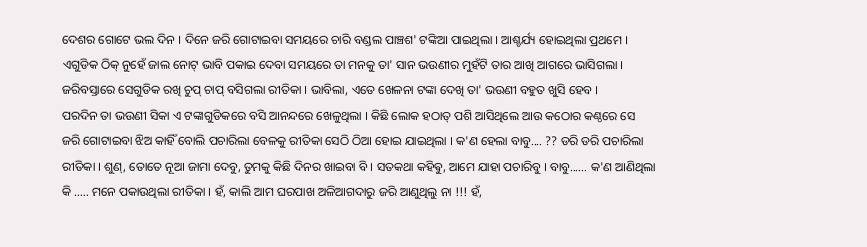ଦେଶର ଗୋଟେ ଭଲ ଦିନ । ଦିନେ ଜରି ଗୋଟାଇବା ସମୟରେ ଚାରି ବଣ୍ଡଲ ପାଞ୍ଚଶ' ଟଙ୍କିଆ ପାଇଥିଲା । ଆଶ୍ଚର୍ଯ୍ୟ ହୋଇଥିଲା ପ୍ରଥମେ । ଏଗୁଡିକ ଠିକ୍ ନୁହେଁ ଜାଲ ନୋଟ୍ ଭାବି ପକାଇ ଦେବା ସମୟରେ ତା ମନକୁ ତା' ସାନ ଭଉଣୀର ମୁହଁଟି ତାର ଆଖି ଆଗରେ ଭାସିଗଲା । ଜରିବସ୍ତାରେ ସେଗୁଡିକ ରଖି ଚୁପ୍ ଚାପ୍ ବସିଗଲା ରୀତିକା । ଭାବିଲା, ଏତେ ଖେଳନା ଟଙ୍କା ଦେଖି ତା' ଭଉଣୀ ବହୁତ ଖୁସି ହେବ ।
ପରଦିନ ତା ଭଉଣୀ ସିକା ଏ ଟଙ୍କାଗୁଡିକରେ ବସି ଆନନ୍ଦରେ ଖେଳୁଥିଲା । କିଛି ଲୋକ ହଠାତ୍ ପଶି ଆସିଥିଲେ ଆଉ କଠୋର କଣ୍ଠରେ ସେ ଜରି ଗୋଟାଇବା ଝିଅ କାହିଁ ବୋଲି ପଚାରିଲା ବେଳକୁ ରୀତିକା ସେଠି ଠିଆ ହୋଇ ଯାଇଥିଲା । କ'ଣ ହେଲା ବାବୁ.... ?? ଡରି ଡରି ପଚାରିଲା ରୀତିକା । ଶୁଣ୍, ତୋତେ ନୂଆ ଜାମା ଦେବୁ, ତୁମକୁ କିଛି ଦିନର ଖାଇବା ବି । ସତକଥା କହିଵୁ, ଆମେ ଯାହା ପଚାରିବୁ । ବାବୁ...... କ'ଣ ଆଣିଥିଲା କି ..... ମନେ ପକାଉଥିଲା ରୀତିକା । ହଁ, କାଲି ଆମ ଘରପାଖ ଅଳିଆଗଦାରୁ ଜରି ଆଣୁଥିଲୁ ନା !!! ହଁ,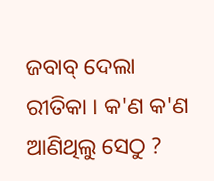ଜବାବ୍ ଦେଲା ରୀତିକା । କ'ଣ କ'ଣ ଆଣିଥିଲୁ ସେଠୁ ?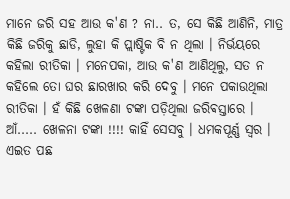ମାନେ ଜରି ସହ ଆଉ କ'ଣ ? ନା.. ତ, ସେ କିଛି ଆଣିନି, ମାତ୍ର କିଛି ଜରିକୁ ଛାଡି, ଲୁହା କି ପ୍ଲାଷ୍ଟିକ ବି ନ ଥିଲା । ନିର୍ଭୟରେ କହିଲା ରୀତିକା । ମନେପକା, ଆଉ କ'ଣ ଆଣିଥିଲୁ, ସତ ନ କହିଲେ ତୋ ଘର ଛାରଖାର କରି ଦେବୁ । ମନେ ପକାଉଥିଲା ରୀତିକା । ହଁ କିଛି ଖେଳଣା ଟଙ୍କା ପଡ଼ିଥିଲା ଜରିଵସ୍ତାରେ । ଆଁ..... ଖେଳନା ଟଙ୍କା !!!! କାହିଁ ସେସବୁ । ଧମକପୂର୍ଣ୍ଣ ସ୍ବର । ଏଇତ ପଛ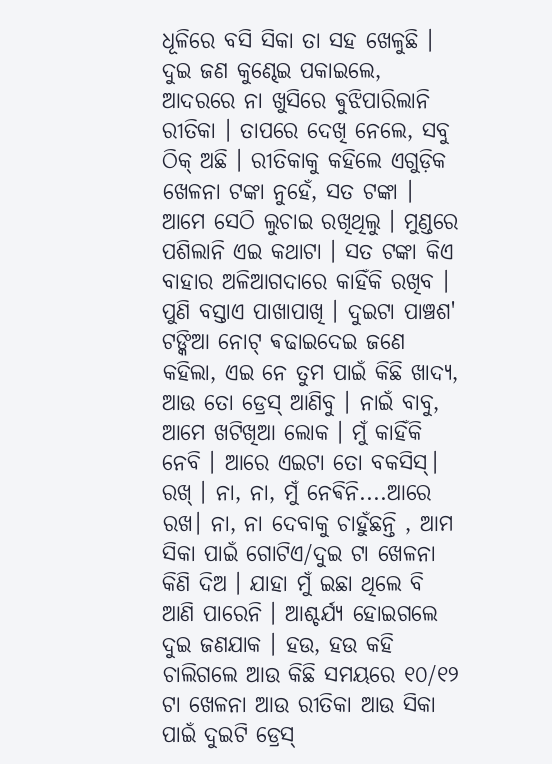ଧୂଳିରେ ବସି ସିକା ତା ସହ ଖେଳୁଛି । ଦୁଇ ଜଣ କୁଣ୍ଢେଇ ପକାଇଲେ, ଆଦରରେ ନା ଖୁସିରେ ଵୁଝିପାରିଲାନି ରୀତିକା । ତାପରେ ଦେଖି ନେଲେ, ସବୁ ଠିକ୍ ଅଛି । ରୀତିକାକୁ କହିଲେ ଏଗୁଡ଼ିକ ଖେଳନା ଟଙ୍କା ନୁହେଁ, ସତ ଟଙ୍କା । ଆମେ ସେଠି ଲୁଚାଇ ରଖିଥିଲୁ । ମୁଣ୍ଡରେ ପଶିଲାନି ଏଇ କଥାଟା । ସତ ଟଙ୍କା କିଏ ବାହାର ଅଳିଆଗଦାରେ କାହିଁକି ରଖିବ । ପୁଣି ବସ୍ତାଏ ପାଖାପାଖି । ଦୁଇଟା ପାଞ୍ଚଶ' ଟଙ୍କିଆ ନୋଟ୍ ଵଢାଇଦେଇ ଜଣେ କହିଲା, ଏଇ ନେ ତୁମ ପାଇଁ କିଛି ଖାଦ୍ୟ, ଆଉ ତୋ ଡ୍ରେସ୍ ଆଣିବୁ । ନାଇଁ ବାବୁ, ଆମେ ଖଟିଖିଆ ଲୋକ । ମୁଁ କାହିଁକି ନେବି । ଆରେ ଏଇଟା ତୋ ବକସିସ୍। ରଖ୍ । ନା, ନା, ମୁଁ ନେଵିନି....ଆରେ ରଖ। ନା, ନା ଦେବାକୁ ଚାହୁଁଛନ୍ତି , ଆମ ସିକା ପାଇଁ ଗୋଟିଏ/ଦୁଇ ଟା ଖେଳନା କିଣି ଦିଅ । ଯାହା ମୁଁ ଇଛା ଥିଲେ ବି ଆଣି ପାରେନି । ଆଶ୍ଚର୍ଯ୍ୟ ହୋଇଗଲେ ଦୁଇ ଜଣଯାକ । ହଉ, ହଉ କହି ଚାଲିଗଲେ ଆଉ କିଛି ସମୟରେ ୧୦/୧୨ ଟା ଖେଳନା ଆଉ ରୀତିକା ଆଉ ସିକା ପାଇଁ ଦୁଇଟି ଡ୍ରେସ୍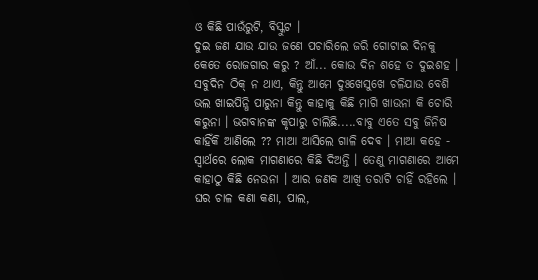ଓ କିଛି ପାଉଁରୁଟି, ବିସ୍କୁଟ ।
ଦୁଇ ଜଣ ଯାଉ ଯାଉ ଜଣେ ପଚାରିଲେ ଜରି ଗୋଟାଇ ଦିନକୁ କେତେ ରୋଜଗାର କରୁ ? ଆଁ... କୋଉ ଦିନ ଶହେ ତ ଦୁଇଶହ । ସବୁଦିନ ଠିକ୍ ନ ଥାଏ, କିନ୍ତୁ ଆମେ ଦୁଃଖେସୁଖେ ଚଳିଯାଉ ବେଶି ଭଲ ଖାଇପିନ୍ଧି ପାରୁନା କିନ୍ତୁ କାହାକୁ କିଛି ମାଗି ଖାଉନା କି ଚୋରି କରୁନା । ଭଗବାନଙ୍କ କୃପାରୁ ଚାଲିଛି.....ବାବୁ ଏତେ ସବୁ ଜିନିଷ କାହିଁକି ଆଣିଲେ ?? ମାଆ ଆସିଲେ ଗାଳି ଦେଵ । ମାଆ କହେ - ସ୍ବାର୍ଥରେ ଲୋକ ମାଗଣାରେ କିଛି ଦିଅନ୍ତି । ତେଣୁ ମାଗଣାରେ ଆମେ କାହାଠୁ କିଛି ନେଉନା । ଆର ଜଣକ ଆଖି ତରାଟି ଚାହିଁ ରହିଲେ । ଘର ଚାଳ କଣା କଣା, ପାଲ,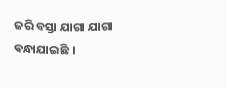ଜରି ବସ୍ତା ଯାଗା ଯାଗା ଵନ୍ଧାଯାଇଛି ।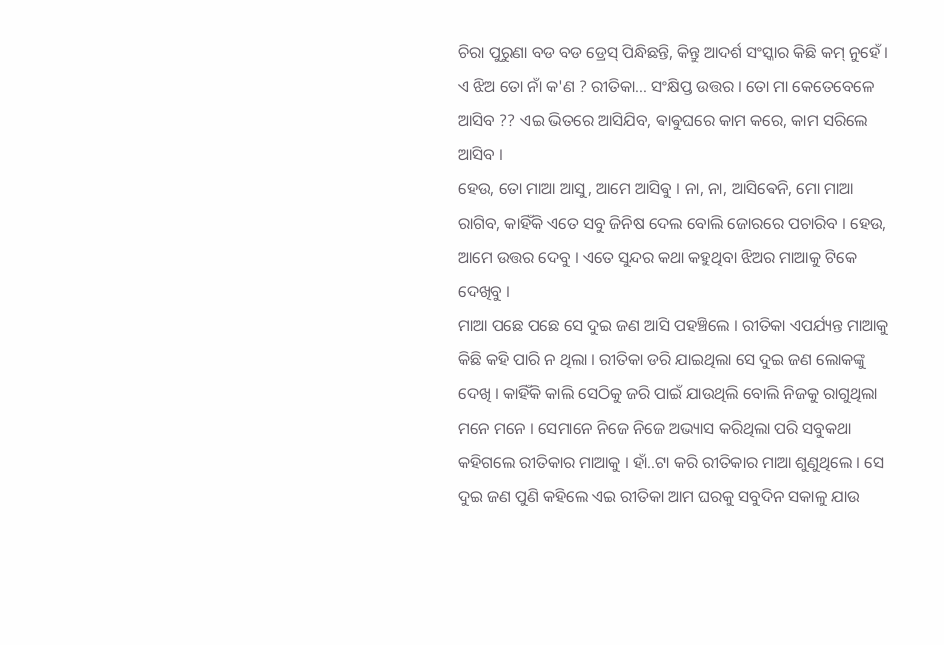ଚିରା ପୁରୁଣା ବଡ ବଡ ଡ୍ରେସ୍ ପିନ୍ଧିଛନ୍ତି, କିନ୍ତୁ ଆଦର୍ଶ ସଂସ୍କାର କିଛି କମ୍ ନୁହେଁ । ଏ ଝିଅ ତୋ ନାଁ କ'ଣ ? ରୀତିକା... ସଂକ୍ଷିପ୍ତ ଉତ୍ତର । ତୋ ମା କେତେବେଳେ ଆସିବ ?? ଏଇ ଭିତରେ ଆସିଯିବ, ଵାଵୁଘରେ କାମ କରେ, କାମ ସରିଲେ ଆସିବ ।
ହେଉ, ତୋ ମାଆ ଆସୁ, ଆମେ ଆସିଵୁ । ନା, ନା, ଆସିଵେନି, ମୋ ମାଆ ରାଗିବ, କାହିଁକି ଏତେ ସବୁ ଜିନିଷ ଦେଲ ବୋଲି ଜୋରରେ ପଚାରିବ । ହେଉ, ଆମେ ଉତ୍ତର ଦେବୁ । ଏତେ ସୁନ୍ଦର କଥା କହୁଥିବା ଝିଅର ମାଆକୁ ଟିକେ ଦେଖିବୁ ।
ମାଆ ପଛେ ପଛେ ସେ ଦୁଇ ଜଣ ଆସି ପହଞ୍ଚିଲେ । ରୀତିକା ଏପର୍ଯ୍ୟନ୍ତ ମାଆକୁ କିଛି କହି ପାରି ନ ଥିଲା । ରୀତିକା ଡରି ଯାଇଥିଲା ସେ ଦୁଇ ଜଣ ଲୋକଙ୍କୁ ଦେଖି । କାହିଁକି କାଲି ସେଠିକୁ ଜରି ପାଇଁ ଯାଉଥିଲି ବୋଲି ନିଜକୁ ରାଗୁଥିଲା ମନେ ମନେ । ସେମାନେ ନିଜେ ନିଜେ ଅଭ୍ୟାସ କରିଥିଲା ପରି ସବୁକଥା କହିଗଲେ ରୀତିକାର ମାଆକୁ । ହାଁ..ଟା କରି ରୀତିକାର ମାଆ ଶୁଣୁଥିଲେ । ସେ ଦୁଇ ଜଣ ପୁଣି କହିଲେ ଏଇ ରୀତିକା ଆମ ଘରକୁ ସବୁଦିନ ସକାଳୁ ଯାଉ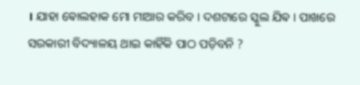। ଯାହା ଵୋଲହାକ ମୋ ମାଆର କରିବ । ଦଶଟାରେ ସ୍କୁଲ ଯିଵ । ପାଖରେ ସରକାରୀ ବିଦ୍ୟାଳୟ ଥାଇ କାହିଁକି ପାଠ ପଡ଼ିବନି ?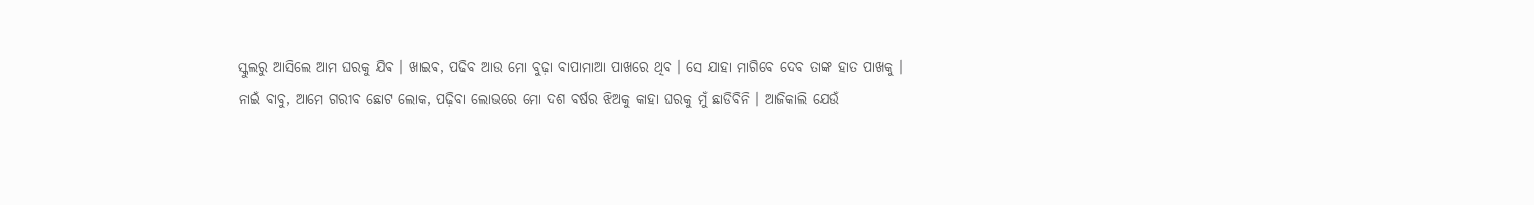ସ୍କୁଲରୁ ଆସିଲେ ଆମ ଘରକୁ ଯିଵ । ଖାଇଵ, ପଢିବ ଆଉ ମୋ ବୁଢ଼ା ବାପାମାଆ ପାଖରେ ଥିବ । ସେ ଯାହା ମାଗିବେ ଦେବ ତାଙ୍କ ହାତ ପାଖକୁ ।
ନାଇଁ ବାବୁ, ଆମେ ଗରୀବ ଛୋଟ ଲୋକ, ପଢ଼ିବା ଲୋଭରେ ମୋ ଦଶ ବର୍ଷର ଝିଅକୁ କାହା ଘରକୁ ମୁଁ ଛାଡିବିନି । ଆଜିକାଲି ଯେଉଁ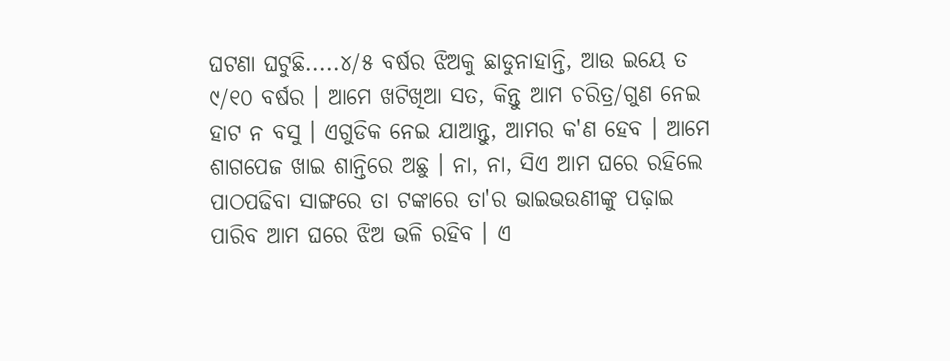ଘଟଣା ଘଟୁଛି.....୪/୫ ବର୍ଷର ଝିଅକୁ ଛାଡୁନାହାନ୍ତି, ଆଉ ଇୟେ ତ ୯/୧୦ ବର୍ଷର । ଆମେ ଖଟିଖିଆ ସତ, କିନ୍ତୁ ଆମ ଚରିତ୍ର/ଗୁଣ ନେଇ ହାଟ ନ ବସୁ । ଏଗୁଡିକ ନେଇ ଯାଆନ୍ତୁ, ଆମର କ'ଣ ହେବ । ଆମେ ଶାଗପେଜ ଖାଇ ଶାନ୍ତିରେ ଅଛୁ । ନା, ନା, ସିଏ ଆମ ଘରେ ରହିଲେ ପାଠପଢିବା ସାଙ୍ଗରେ ତା ଟଙ୍କାରେ ତା'ର ଭାଇଭଉଣୀଙ୍କୁ ପଢ଼ାଇ ପାରିବ ଆମ ଘରେ ଝିଅ ଭଳି ରହିବ । ଏ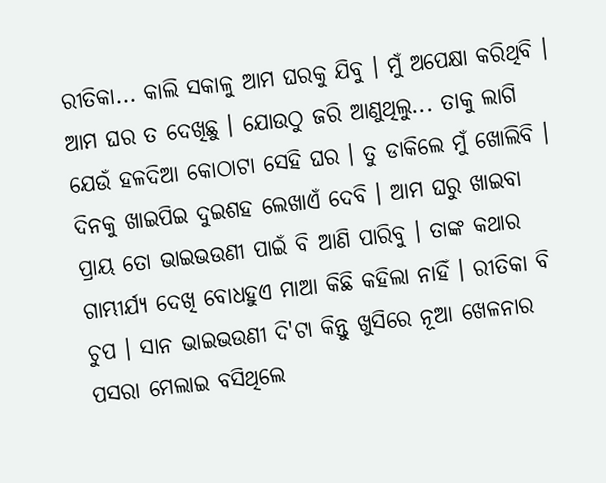ରୀତିକା... କାଲି ସକାଳୁ ଆମ ଘରକୁ ଯିବୁ । ମୁଁ ଅପେକ୍ଷା କରିଥିବି । ଆମ ଘର ତ ଦେଖିଛୁ । ଯୋଉଠୁ ଜରି ଆଣୁଥିଲୁ... ତାକୁ ଲାଗି ଯେଉଁ ହଳଦିଆ କୋଠାଟା ସେହି ଘର । ତୁ ଡାକିଲେ ମୁଁ ଖୋଲିବି । ଦିନକୁ ଖାଇପିଇ ଦୁଇଶହ ଲେଖାଏଁ ଦେବି । ଆମ ଘରୁ ଖାଇବା ପ୍ରାୟ ତୋ ଭାଇଭଉଣୀ ପାଇଁ ବି ଆଣି ପାରିବୁ । ତାଙ୍କ କଥାର ଗାମ୍ଭୀର୍ଯ୍ୟ ଦେଖି ବୋଧହୁଏ ମାଆ କିଛି କହିଲା ନାହିଁ । ରୀତିକା ବି ଚୁପ । ସାନ ଭାଇଭଉଣୀ ଦି'ଟା କିନ୍ତୁ ଖୁସିରେ ନୂଆ ଖେଳନାର ପସରା ମେଲାଇ ବସିଥିଲେ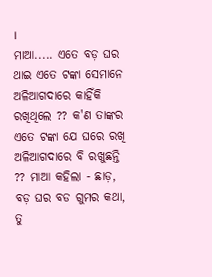।
ମାଆ..... ଏତେ ବଡ଼ ଘର ଥାଇ ଏତେ ଟଙ୍କା ସେମାନେ ଅଳିଆଗଦାରେ କାହିଁକି ରଖିଥିଲେ ?? କ'ଣ ତାଙ୍କର ଏତେ ଟଙ୍କା ଯେ ଘରେ ରଖି ଅଳିଆଗଦାରେ ବି ରଖୁଛନ୍ତି ?? ମାଆ କହିଲା - ଛାଡ଼, ବଡ଼ ଘର ବଡ ଗୁମର କଥା, ତୁ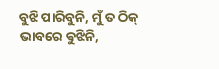ବୁଝି ପାରିବୁନି, ମୁଁ ତ ଠିକ୍ ଭାବରେ ଵୁଝିନି,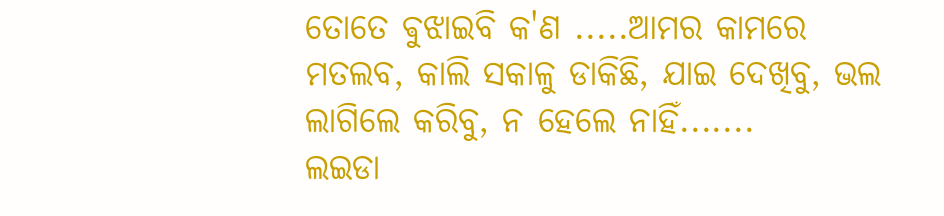ତୋତେ ଵୁଝାଇବି କ'ଣ .....ଆମର କାମରେ ମତଲବ, କାଲି ସକାଳୁ ଡାକିଛି, ଯାଇ ଦେଖିବୁ, ଭଲ ଲାଗିଲେ କରିବୁ, ନ ହେଲେ ନାହିଁ.......
ଲଇଡା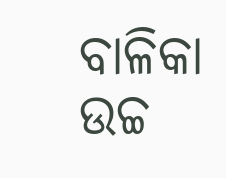ବାଳିକା ଉଚ୍ଚ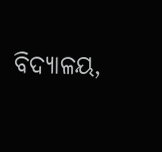ବିଦ୍ୟାଳୟ,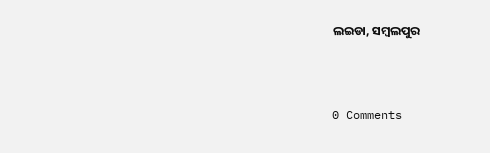ଲଇଡା, ସମ୍ବଲପୁର



0 Comments